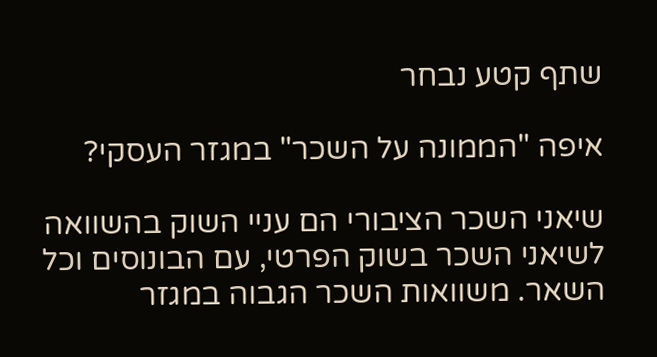שתף קטע נבחר

איפה "הממונה על השכר" במגזר העסקי?

שיאני השכר הציבורי הם עניי השוק בהשוואה לשיאני השכר בשוק הפרטי, עם הבונוסים וכל השאר. משוואות השכר הגבוה במגזר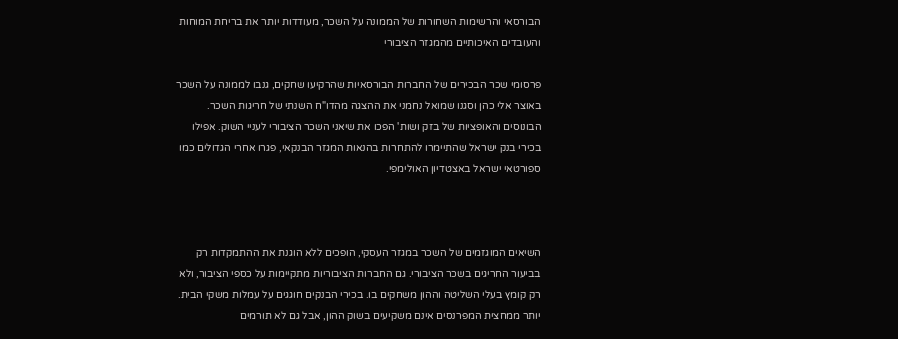הבורסאי והרשימות השחורות של הממונה על השכר, מעודדות יותר את בריחת המוחות והעובדים האיכותיים מהמגזר הציבורי

פרסומי שכר הבכירים של החברות הבורסאיות שהרקיעו שחקים, גנבו לממונה על השכר באוצר אלי כהן וסגנו שמואל נחמני את ההצגה מהדו"ח השנתי של חריגות השכר. הבונוסים והאופציות של בזק ושות' הפכו את שיאני השכר הציבורי לעניי השוק. אפילו בכירי בנק ישראל שהתיימרו להתחרות בהנאות המגזר הבנקאי, פגרו אחרי הגדולים כמו ספורטאי ישראל באצטדיון האולימפי.



השיאים המוגזמים של השכר במגזר העסקי, הופכים ללא הוגנת את ההתמקדות רק בביעור החריגים בשכר הציבורי. גם החברות הציבוריות מתקיימות על כספי הציבור, ולא רק קומץ בעלי השליטה וההון משחקים בו. בכירי הבנקים חוגגים על עמלות משקי הבית. יותר ממחצית המפרנסים אינם משקיעים בשוק ההון, אבל גם לא תורמים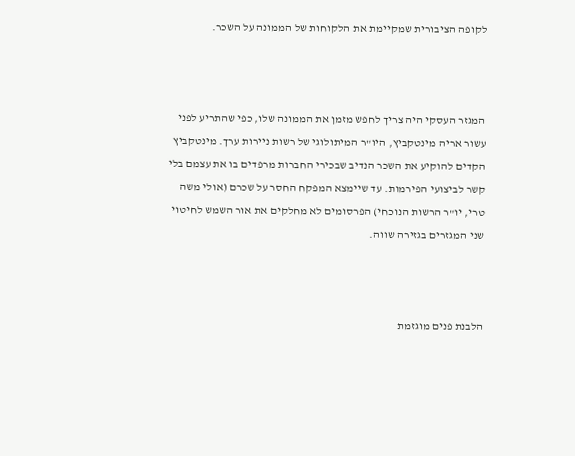לקופה הציבורית שמקיימת את הלקוחות של הממונה על השכר.



המגזר העסקי היה צריך לחפש מזמן את הממונה שלו, כפי שהתריע לפני עשור אריה מינטקביץ, היו"ר המיתולוגי של רשות ניירות ערך. מינטקביץ הקדים להוקיע את השכר הנדיב שבכירי החברות מרפדים בו את עצמם בלי קשר לביצועי הפירמות. עד שיימצא המפקח החסר על שכרם (אולי משה טרי, יו"ר הרשות הנוכחי) הפרסומים לא מחלקים את אור השמש לחיטוי שני המגזרים בגזירה שווה.



הלבנת פנים מוגזמת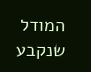המודל שנקבע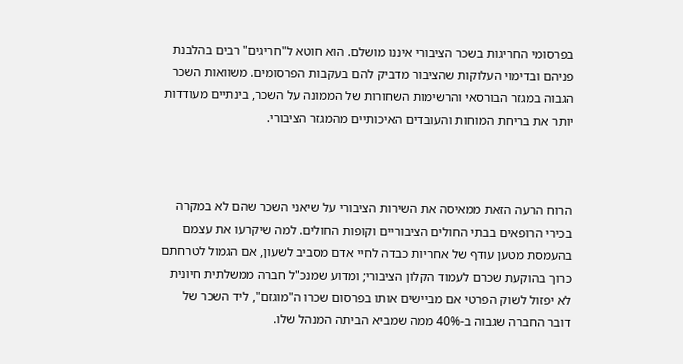בפרסומי החריגות בשכר הציבורי איננו מושלם. הוא חוטא ל"חריגים" רבים בהלבנת פניהם ובדימוי העלוקות שהציבור מדביק להם בעקבות הפרסומים. משוואות השכר הגבוה במגזר הבורסאי והרשימות השחורות של הממונה על השכר, בינתיים מעודדות יותר את בריחת המוחות והעובדים האיכותיים מהמגזר הציבורי.



הרוח הרעה הזאת ממאיסה את השירות הציבורי על שיאני השכר שהם לא במקרה בכירי הרופאים בבתי החולים הציבוריים וקופות החולים. למה שיקרעו את עצמם בהעמסת מטען עודף של אחריות כבדה לחיי אדם מסביב לשעון, אם הגמול לטרחתם כרוך בהוקעת שכרם לעמוד הקלון הציבורי; ומדוע שמנכ"ל חברה ממשלתית חיונית לא יפזול לשוק הפרטי אם מביישים אותו בפרסום שכרו ה"מוגזם", ליד השכר של דובר החברה שגבוה ב-40% ממה שמביא הביתה המנהל שלו.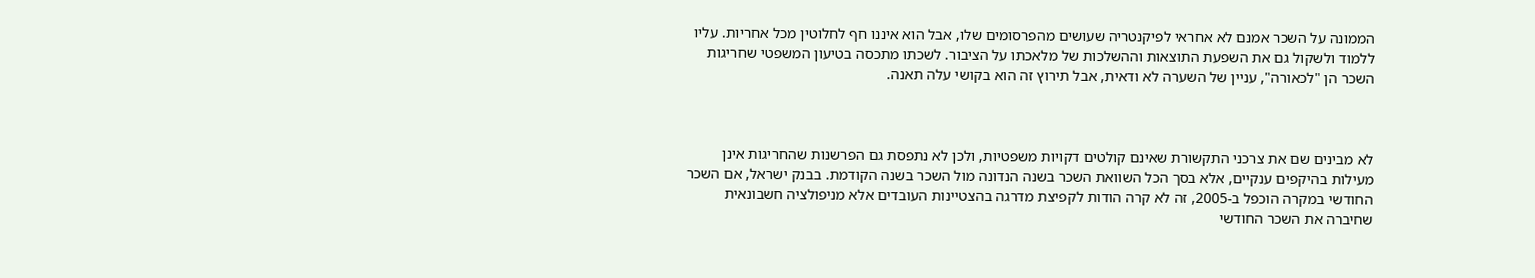הממונה על השכר אמנם לא אחראי לפיקנטריה שעושים מהפרסומים שלו, אבל הוא איננו חף לחלוטין מכל אחריות. עליו ללמוד ולשקול גם את השפעת התוצאות וההשלכות של מלאכתו על הציבור. לשכתו מתכסה בטיעון המשפטי שחריגות השכר הן "לכאורה", עניין של השערה לא ודאית, אבל תירוץ זה הוא בקושי עלה תאנה.



לא מבינים שם את צרכני התקשורת שאינם קולטים דקויות משפטיות, ולכן לא נתפסת גם הפרשנות שהחריגות אינן מעילות בהיקפים ענקיים, אלא בסך הכל השוואת השכר בשנה הנדונה מול השכר בשנה הקודמת. בבנק ישראל, אם השכר החודשי במקרה הוכפל ב-2005, זה לא קרה הודות לקפיצת מדרגה בהצטיינות העובדים אלא מניפולציה חשבונאית שחיברה את השכר החודשי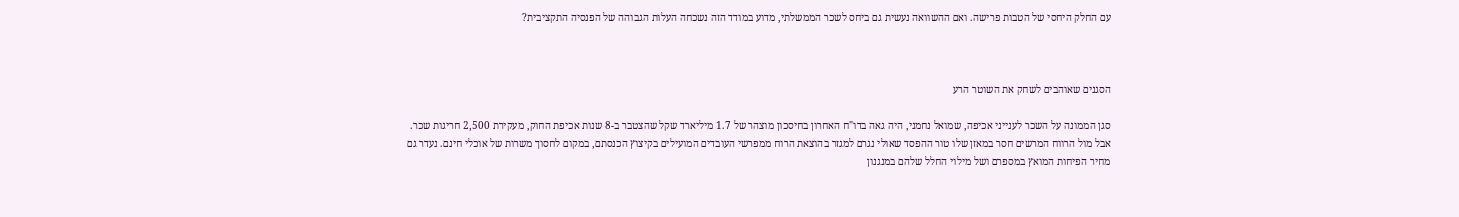עם החלק היחסי של הטבות פרישה. ואם ההשוואה נעשית גם ביחס לשכר הממשלתי, מדוע במודד הזה נשכחה העלות הגבוהה של הפנסיה התקציבית?



הסגנים שאוהבים לשחק את השוטר הרע

סגן הממונה על השכר לענייני אכיפה, שמואל נחמני, היה גאה בדו"ח האחרון בחיסכון מוצהר של 1.7 מיליארד שקל שהצטבר ב-8 שנות אכיפת החוק, מעקירת 2,500 חריגות שכר. אבל מול הרווח המרשים חסר במאזן שלו טור ההפסד שאולי נגרם למגזר בהוצאת הרוח ממפרשי העובדים המועילים בקיצוץ הכנסתם, במקום לחסוך משרות של אוכלי חינם. נעדר גם מחיר הפיחות המואץ במספרם ושל מילוי החלל שלהם במנגנון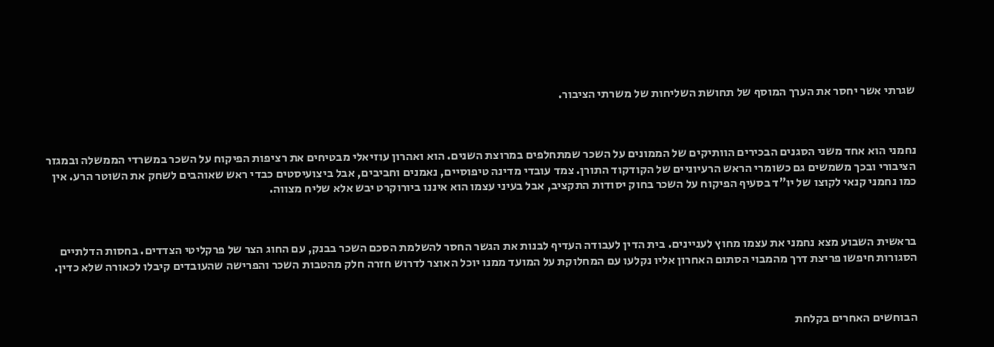שגרתי אשר יחסר את הערך המוסף של תחושת השליחות של משרתי הציבור.



נחמני הוא אחד משני הסגנים הבכירים הוותיקים של הממונים על השכר שמתחלפים במרוצת השנים. הוא ואהרון עוזיאלי מבטיחים את רציפות הפיקוח על השכר במשרדי הממשלה ובמגזר הציבורי ובכך משמשים גם כשומרי הראש הרעיוניים של הקודקוד התורן. צמד עובדי מדינה טיפוסיים, נאמנים וחביבים, אבל ביצועיסטים כבדי ראש שאוהבים לשחק את השוטר הרע. אין כמו נחמני קנאי לקוצו של יו"ד בסעיף הפיקוח על השכר בחוק יסודות התקציב, אבל בעיני עצמו הוא איננו ביורוקרט יבש אלא שליח מצווה.



בראשית השבוע מצא נחמני את עצמו מחוץ לעניינים. בית הדין לעבודה העדיף לבנות את הגשר החסר להשלמת הסכם השכר בבנק, עם החוג הצר של פרקליטי הצדדים. בחסות הדלתיים הסגורות חיפשו פריצת דרך מהמבוי הסתום האחרון אליו נקלעו עם המחלוקת על המועד ממנו יוכל האוצר לדרוש חזרה חלק מהטבות השכר והפרישה שהעובדים קיבלו לכאורה שלא כדין.



הבוחשים האחרים בקלחת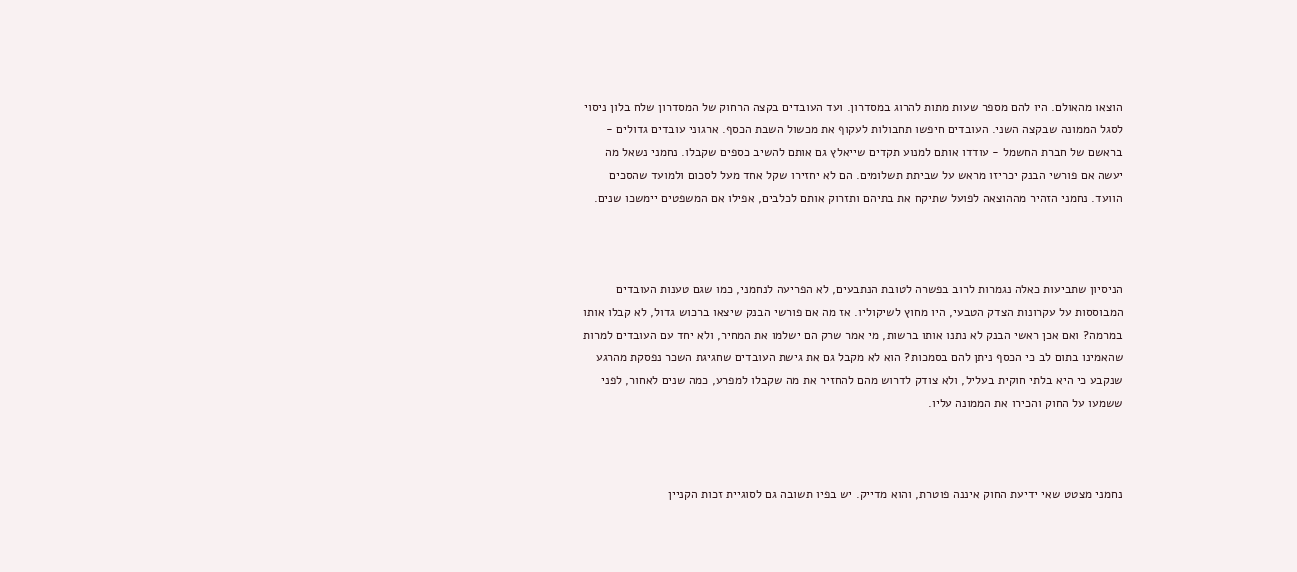הוצאו מהאולם. היו להם מספר שעות מתות להרוג במסדרון. ועד העובדים בקצה הרחוק של המסדרון שלח בלון ניסוי לסגל הממונה שבקצה השני. העובדים חיפשו תחבולות לעקוף את מכשול השבת הכסף. ארגוני עובדים גדולים - בראשם של חברת החשמל - עודדו אותם למנוע תקדים שייאלץ גם אותם להשיב כספים שקבלו. נחמני נשאל מה יעשה אם פורשי הבנק יכריזו מראש על שביתת תשלומים. הם לא יחזירו שקל אחד מעל לסכום ולמועד שהסכים הוועד. נחמני הזהיר מההוצאה לפועל שתיקח את בתיהם ותזרוק אותם לכלבים, אפילו אם המשפטים יימשכו שנים.



הניסיון שתביעות כאלה נגמרות לרוב בפשרה לטובת הנתבעים, לא הפריעה לנחמני, כמו שגם טענות העובדים המבוססות על עקרונות הצדק הטבעי, היו מחוץ לשיקוליו. אז מה אם פורשי הבנק שיצאו ברכוש גדול, לא קבלו אותו במרמה? ואם אכן ראשי הבנק לא נתנו אותו ברשות, מי אמר שרק הם ישלמו את המחיר, ולא יחד עם העובדים למרות שהאמינו בתום לב כי הכסף ניתן להם בסמכות? הוא לא מקבל גם את גישת העובדים שחגיגת השכר נפסקת מהרגע שנקבע כי היא בלתי חוקית בעליל, ולא צודק לדרוש מהם להחזיר את מה שקבלו למפרע, כמה שנים לאחור, לפני ששמעו על החוק והכירו את הממונה עליו.



נחמני מצטט שאי ידיעת החוק איננה פוטרת, והוא מדייק. יש בפיו תשובה גם לסוגיית זכות הקניין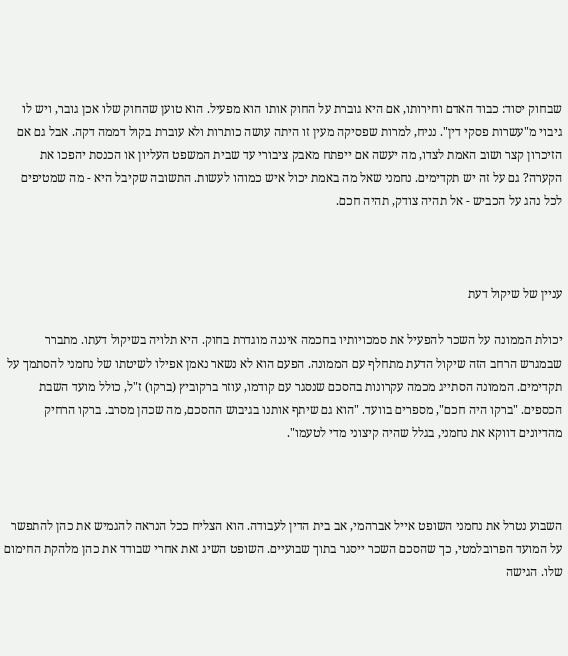שבחוק יסוד: כבוד האדם וחירותו, אם היא גוברת על החוק אותו הוא מפעיל. הוא טוען שהחוק שלו אכן גובר, ויש לו גיבוי מ"עשרות פסקי דין". נניח, למרות שפסיקה מעין זו היתה עושה כותרות ולא עוברת בקול דממה דקה. אבל גם אם הזיכרון קצר ושוב האמת לצדו, מה יעשה אם ייפתח מאבק ציבורי עד שבית המשפט העליון או הכנסת יהפכו את הקערה? גם על זה יש תקדימים. נחמני שאל מה באמת יכול איש כמוהו לעשות. התשובה שקיבל היא - מה שמטיפים לכל נהג על הכביש - אל תהיה צודק, תהיה חכם.



עניין של שיקול דעת

יכולת הממונה על השכר להפעיל את סמכויותיו בחכמה איננה מוגדרת בחוק. היא תלויה בשיקול דעתו. מתברר שבמגרש הרחב הזה שיקול הדעת מתחלף עם הממונה. הפעם הוא לא נשאר נאמן אפילו לשיטתו של נחמני להסתמך על תקדימים. הממונה הסתייג מכמה עקרונות בהסכם שנסגר עם קודמו, עוזר ברקוביץ (ברקו) ז"ל, כולל מועד השבת הכספים. "ברקו היה חכם", מספרים בוועד. "הוא גם שיתף אותנו בגיבוש ההסכם, מה שכהן מסרב. ברקו הרחיק מהדיונים דווקא את נחמני, בגלל שהיה קיצוני מדי לטעמו".



השבוע נטרל את נחמני השופט אייל אברהמי, אב בית הדין לעבודה. הוא הצליח ככל הנראה להגמיש את כהן להתפשר על המועד הפרובלמטי, כך שהסכם השכר ייסגר בתוך שבועיים. השופט השיג זאת אחרי שבודד את כהן מלהקת החימום שלו. הגישה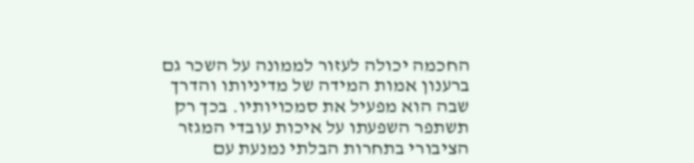החכמה יכולה לעזור לממונה על השכר גם ברענון אמות המידה של מדיניותו והדרך שבה הוא מפעיל את סמכויותיו. בכך רק תשתפר השפעתו על איכות עובדי המגזר הציבורי בתחרות הבלתי נמנעת עם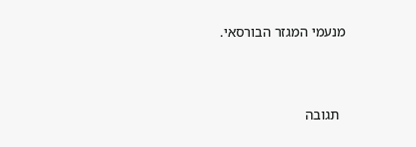מנעמי המגזר הבורסאי.



  תגובה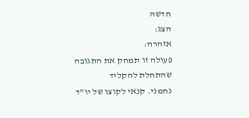חדשה
הצג:
אזהרה:
פעולה זו תמחק את התגובה שהתחלת להקליד
נחמני. קנאי לקוצו של יו"ד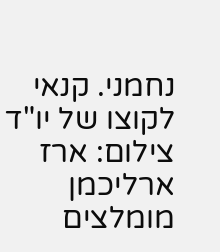נחמני. קנאי לקוצו של יו"ד
צילום: ארז ארליכמן
מומלצים